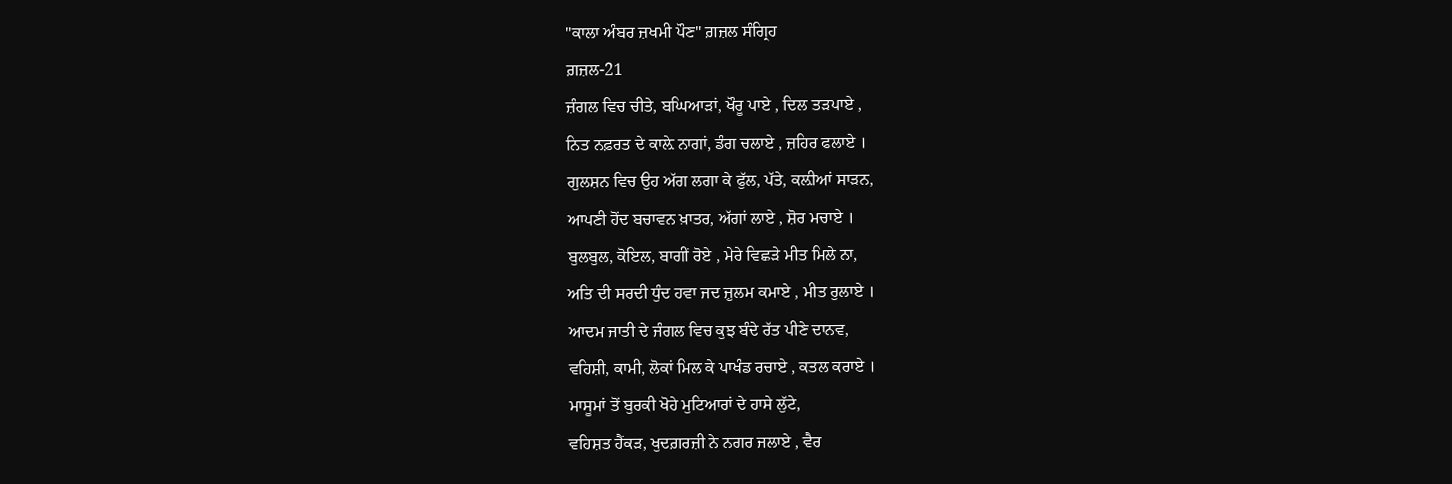"ਕਾਲਾ ਅੰਬਰ ਜ਼ਖਮੀ ਪੌਣ" ਗ਼ਜ਼ਲ ਸੰਗ੍ਰਿਹ
ਗ਼ਜ਼ਲ-21
ਜ਼ੰਗਲ ਵਿਚ ਚੀਤੇ, ਬਘਿਆੜਾਂ, ਖੌਰੂ ਪਾਏ , ਦਿਲ ਤੜਪਾਏ ,
ਨਿਤ ਨਫ਼ਰਤ ਦੇ ਕਾਲ਼ੇ ਨਾਗਾਂ, ਡੰਗ ਚਲਾਏ , ਜ਼ਹਿਰ ਫਲਾਏ ।
ਗੁਲਸ਼ਨ ਵਿਚ ਉਹ ਅੱਗ ਲਗਾ ਕੇ ਫੁੱਲ, ਪੱਤੇ, ਕਲ਼ੀਆਂ ਸਾੜਨ,
ਆਪਣੀ ਹੋਂਦ ਬਚਾਵਨ ਖ਼ਾਤਰ, ਅੱਗਾਂ ਲਾਏ , ਸ਼ੋਰ ਮਚਾਏ ।
ਬੁਲਬੁਲ, ਕੋਇਲ, ਬਾਗੀਂ ਰੋਏ , ਮੇਰੇ ਵਿਛੜੇ ਮੀਤ ਮਿਲੇ ਨਾ,
ਅਤਿ ਦੀ ਸਰਦੀ ਧੁੰਦ ਹਵਾ ਜਦ ਜ਼ੁਲਮ ਕਮਾਏ , ਮੀਤ ਰੁਲਾਏ ।
ਆਦਮ ਜਾਤੀ ਦੇ ਜੰਗਲ ਵਿਚ ਕੁਝ ਬੰਦੇ ਰੱਤ ਪੀਣੇ ਦਾਨਵ,
ਵਹਿਸ਼ੀ, ਕਾਮੀ, ਲੋਕਾਂ ਮਿਲ ਕੇ ਪਾਖੰਡ ਰਚਾਏ , ਕਤਲ ਕਰਾਏ ।
ਮਾਸੂਮਾਂ ਤੋਂ ਬੁਰਕੀ ਖੋਹੇ ਮੁਟਿਆਰਾਂ ਦੇ ਹਾਸੇ ਲੁੱਟੇ,
ਵਹਿਸ਼ਤ ਹੈਂਕੜ, ਖੁਦਗ਼ਰਜ਼ੀ ਨੇ ਨਗਰ ਜਲਾਏ , ਵੈਰ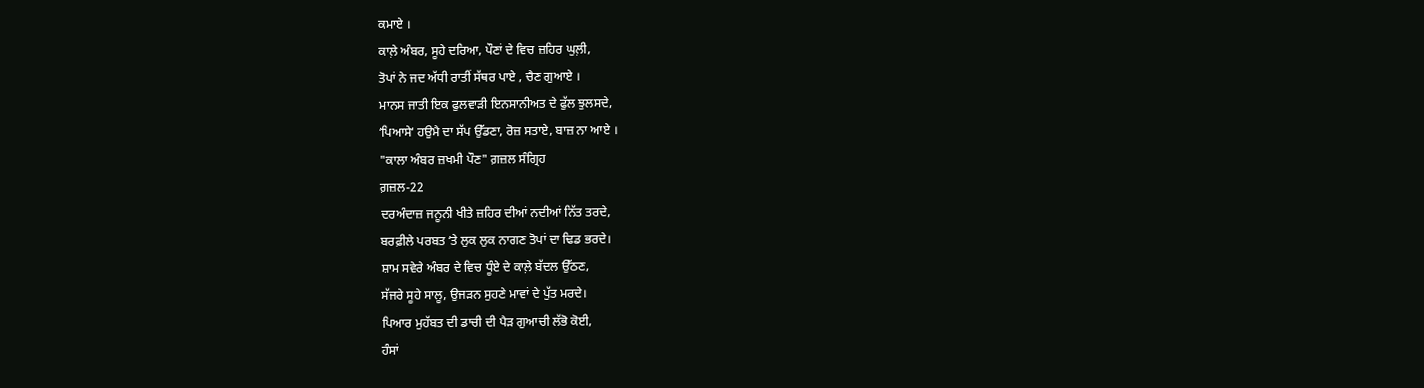ਕਮਾਏ ।
ਕਾਲ਼ੇ ਅੰਬਰ, ਸੂਹੇ ਦਰਿਆ, ਪੌਣਾਂ ਦੇ ਵਿਚ ਜ਼ਹਿਰ ਘੁਲ਼ੀ,
ਤੋਪਾਂ ਨੇ ਜਦ ਅੱਧੀ ਰਾਤੀਂ ਸੱਥਰ ਪਾਏ , ਚੈਣ ਗੁਆਏ ।
ਮਾਨਸ ਜਾਤੀ ਇਕ ਫੁਲਵਾੜੀ ਇਨਸਾਨੀਅਤ ਦੇ ਫੁੱਲ ਝੁਲਸਦੇ,
ʻਪਿਆਸੇʻ ਹਉਮੈ ਦਾ ਸੱਪ ਉੱਡਣਾ, ਰੋਜ਼ ਸਤਾਏ, ਬਾਜ਼ ਨਾ ਆਏ ।
"ਕਾਲਾ ਅੰਬਰ ਜ਼ਖਮੀ ਪੌਣ" ਗ਼ਜ਼ਲ ਸੰਗ੍ਰਿਹ
ਗ਼ਜ਼ਲ-22
ਦਰਅੰਦਾਜ਼ ਜਨੂਨੀ ਖੀਤੇ ਜ਼ਹਿਰ ਦੀਆਂ ਨਦੀਆਂ ਨਿੱਤ ਤਰਦੇ,
ਬਰਫ਼ੀਲੇ ਪਰਬਤ ʻਤੇ ਲੁਕ ਲੁਕ ਨਾਗਣ ਤੋਪਾਂ ਦਾ ਢਿਡ ਭਰਦੇ।
ਸ਼ਾਮ ਸਵੇਰੇ ਅੰਬਰ ਦੇ ਵਿਚ ਧੂੰਏ ਦੇ ਕਾਲ਼ੇ ਬੱਦਲ ਉੱਠਣ,
ਸੱਜਰੇ ਸੂਹੇ ਸਾਲੂ, ਉਜੜਨ ਸੁਹਣੇ ਮਾਵਾਂ ਦੇ ਪੁੱਤ ਮਰਦੇ।
ਪਿਆਰ ਮੁਹੱਬਤ ਦੀ ਡਾਚੀ ਦੀ ਪੈੜ ਗੁਆਚੀ ਲੱਭੋ ਕੋਈ,
ਹੰਸਾਂ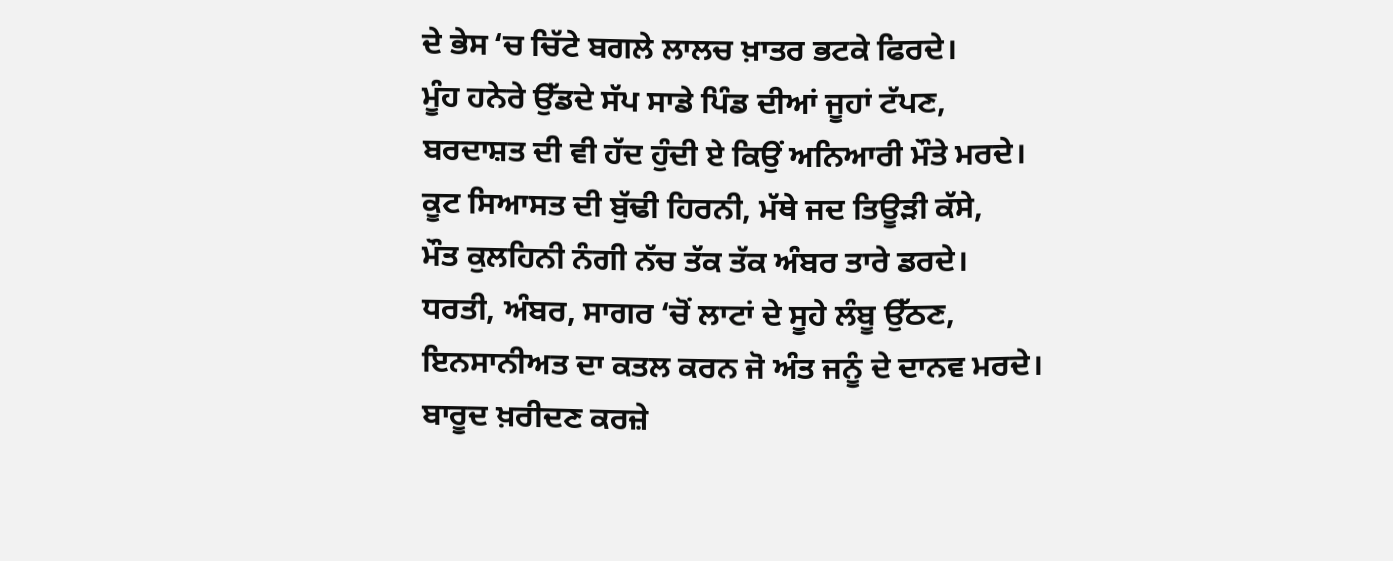ਦੇ ਭੇਸ ʻਚ ਚਿੱਟੇ ਬਗਲੇ ਲਾਲਚ ਖ਼ਾਤਰ ਭਟਕੇ ਫਿਰਦੇ।
ਮੂੰਹ ਹਨੇਰੇ ਉੱਡਦੇ ਸੱਪ ਸਾਡੇ ਪਿੰਡ ਦੀਆਂ ਜੂਹਾਂ ਟੱਪਣ,
ਬਰਦਾਸ਼ਤ ਦੀ ਵੀ ਹੱਦ ਹੁੰਦੀ ਏ ਕਿਉਂ ਅਨਿਆਰੀ ਮੌਤੇ ਮਰਦੇ।
ਕੂਟ ਸਿਆਸਤ ਦੀ ਬੁੱਢੀ ਹਿਰਨੀ, ਮੱਥੇ ਜਦ ਤਿਊੜੀ ਕੱਸੇ,
ਮੌਤ ਕੁਲਹਿਨੀ ਨੰਗੀ ਨੱਚ ਤੱਕ ਤੱਕ ਅੰਬਰ ਤਾਰੇ ਡਰਦੇ।
ਧਰਤੀ, ਅੰਬਰ, ਸਾਗਰ ʻਚੋਂ ਲਾਟਾਂ ਦੇ ਸੂਹੇ ਲੰਬੂ ਉੱਠਣ,
ਇਨਸਾਨੀਅਤ ਦਾ ਕਤਲ ਕਰਨ ਜੋ ਅੰਤ ਜਨੂੰ ਦੇ ਦਾਨਵ ਮਰਦੇ।
ਬਾਰੂਦ ਖ਼ਰੀਦਣ ਕਰਜ਼ੇ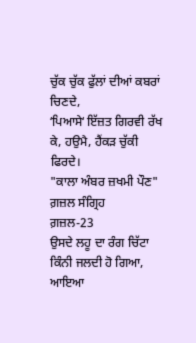ਚੁੱਕ ਚੁੱਕ ਫੁੱਲਾਂ ਦੀਆਂ ਕਬਰਾਂ ਚਿਣਦੇ,
ʻਪਿਆਸੇʻ ਇੱਜ਼ਤ ਗਿਰਵੀ ਰੱਖ ਕੇ, ਹਉਮੈ, ਹੈਂਕੜ ਚੁੱਕੀ ਫਿਰਦੇ।
"ਕਾਲਾ ਅੰਬਰ ਜ਼ਖਮੀ ਪੌਣ" ਗ਼ਜ਼ਲ ਸੰਗ੍ਰਿਹ
ਗ਼ਜ਼ਲ-23
ਉਸਦੇ ਲਹੂ ਦਾ ਰੰਗ ਚਿੱਟਾ ਕਿੰਨੀ ਜਲਦੀ ਹੋ ਗਿਆ,
ਆਇਆ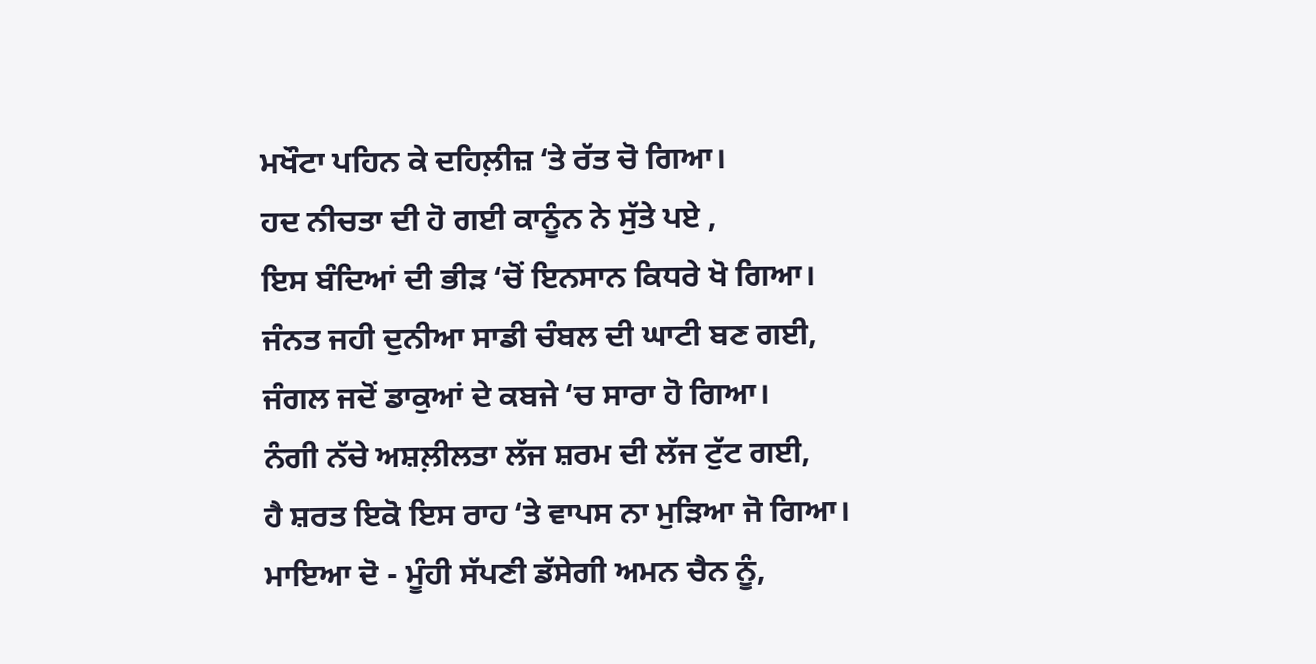ਮਖੌਟਾ ਪਹਿਨ ਕੇ ਦਹਿਲ਼ੀਜ਼ ʻਤੇ ਰੱਤ ਚੋ ਗਿਆ।
ਹਦ ਨੀਚਤਾ ਦੀ ਹੋ ਗਈ ਕਾਨੂੰਨ ਨੇ ਸੁੱਤੇ ਪਏ ,
ਇਸ ਬੰਦਿਆਂ ਦੀ ਭੀੜ ʻਚੋਂ ਇਨਸਾਨ ਕਿਧਰੇ ਖੋ ਗਿਆ।
ਜੰਨਤ ਜਹੀ ਦੁਨੀਆ ਸਾਡੀ ਚੰਬਲ ਦੀ ਘਾਟੀ ਬਣ ਗਈ,
ਜੰਗਲ ਜਦੋਂ ਡਾਕੁਆਂ ਦੇ ਕਬਜੇ ʻਚ ਸਾਰਾ ਹੋ ਗਿਆ।
ਨੰਗੀ ਨੱਚੇ ਅਸ਼ਲ਼ੀਲਤਾ ਲੱਜ ਸ਼ਰਮ ਦੀ ਲੱਜ ਟੁੱਟ ਗਈ,
ਹੈ ਸ਼ਰਤ ਇਕੋ ਇਸ ਰਾਹ ʻਤੇ ਵਾਪਸ ਨਾ ਮੁੜਿਆ ਜੋ ਗਿਆ।
ਮਾਇਆ ਦੋ - ਮੂੰਹੀ ਸੱਪਣੀ ਡੱਸੇਗੀ ਅਮਨ ਚੈਨ ਨੂੰ,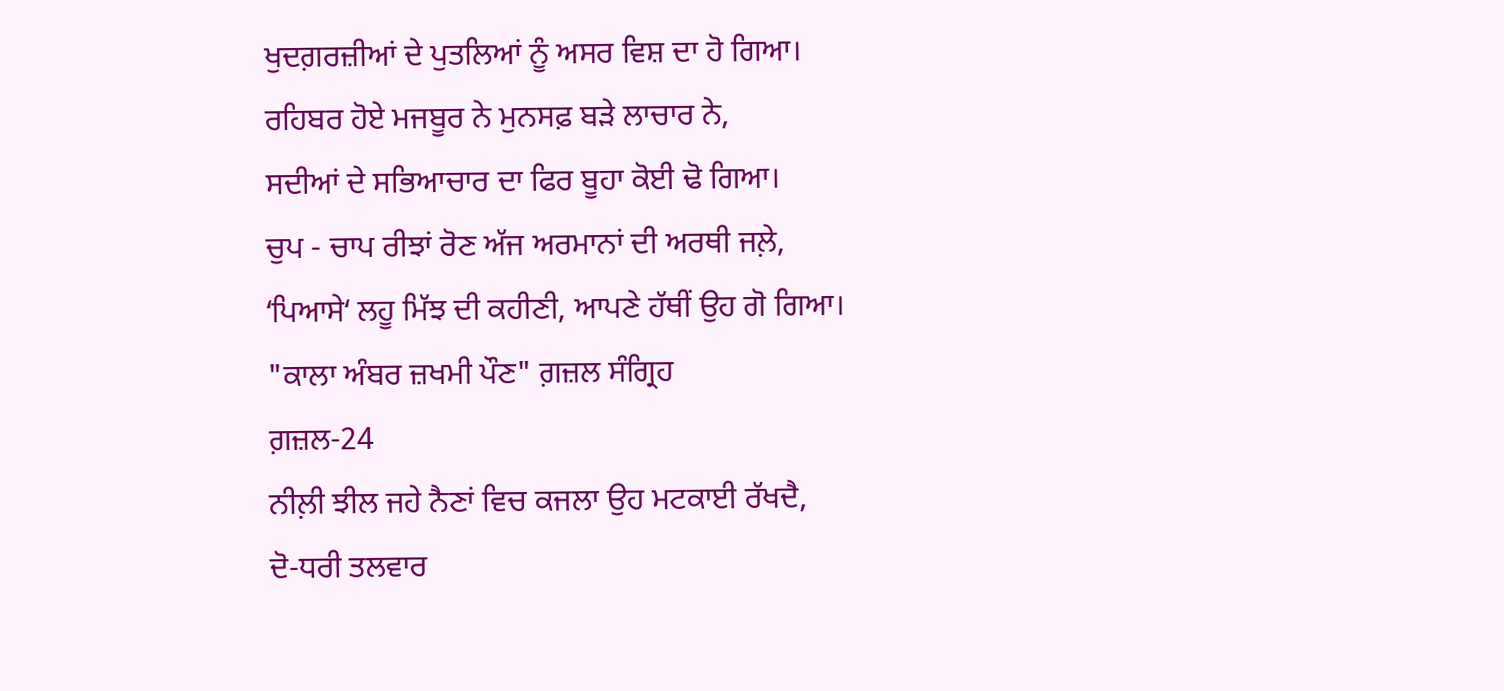ਖੁਦਗ਼ਰਜ਼ੀਆਂ ਦੇ ਪੁਤਲਿਆਂ ਨੂੰ ਅਸਰ ਵਿਸ਼ ਦਾ ਹੋ ਗਿਆ।
ਰਹਿਬਰ ਹੋਏ ਮਜਬੂਰ ਨੇ ਮੁਨਸਫ਼ ਬੜੇ ਲਾਚਾਰ ਨੇ,
ਸਦੀਆਂ ਦੇ ਸਭਿਆਚਾਰ ਦਾ ਫਿਰ ਬੂਹਾ ਕੋਈ ਢੋ ਗਿਆ।
ਚੁਪ - ਚਾਪ ਰੀਝਾਂ ਰੋਣ ਅੱਜ ਅਰਮਾਨਾਂ ਦੀ ਅਰਥੀ ਜਲ਼ੇ,
ʻਪਿਆਸੇʻ ਲਹੂ ਮਿੱਝ ਦੀ ਕਹੀਣੀ, ਆਪਣੇ ਹੱਥੀਂ ਉਹ ਗੋ ਗਿਆ।
"ਕਾਲਾ ਅੰਬਰ ਜ਼ਖਮੀ ਪੌਣ" ਗ਼ਜ਼ਲ ਸੰਗ੍ਰਿਹ
ਗ਼ਜ਼ਲ-24
ਨੀਲ਼ੀ ਝੀਲ ਜਹੇ ਨੈਣਾਂ ਵਿਚ ਕਜਲਾ ਉਹ ਮਟਕਾਈ ਰੱਖਦੈ,
ਦੋ-ਧਰੀ ਤਲਵਾਰ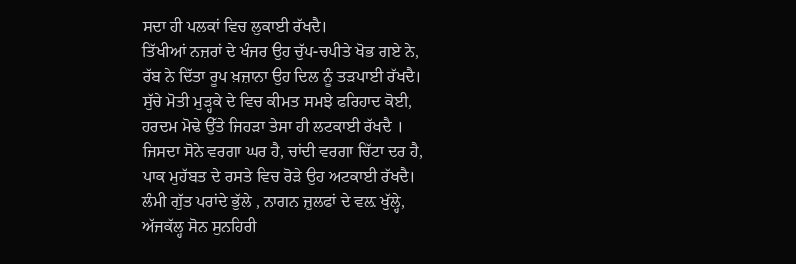ਸਦਾ ਹੀ ਪਲਕਾਂ ਵਿਚ ਲੁਕਾਈ ਰੱਖਦੈ।
ਤਿੱਖੀਆਂ ਨਜ਼ਰਾਂ ਦੇ ਖੰਜਰ ਉਹ ਚੁੱਪ-ਚਪੀਤੇ ਖੋਭ ਗਏ ਨੇ,
ਰੱਬ ਨੇ ਦਿੱਤਾ ਰੂਪ ਖ਼ਜ਼ਾਨਾ ਉਹ ਦਿਲ ਨੂੰ ਤੜਪਾਈ ਰੱਖਦੈ।
ਸੁੱਚੇ ਮੋਤੀ ਮੁੜ੍ਹਕੇ ਦੇ ਵਿਚ ਕੀਮਤ ਸਮਝੇ ਫਰਿਹਾਦ ਕੋਈ,
ਹਰਦਮ ਮੋਢੇ ਉੱਤੇ ਜਿਹੜਾ ਤੇਸਾ ਹੀ ਲਟਕਾਈ ਰੱਖਦੈ ।
ਜਿਸਦਾ ਸੋਨੇ ਵਰਗਾ ਘਰ ਹੈ, ਚਾਂਦੀ ਵਰਗਾ ਚਿੱਟਾ ਦਰ ਹੈ,
ਪਾਕ ਮੁਹੱਬਤ ਦੇ ਰਸਤੇ ਵਿਚ ਰੋੜੇ ਉਹ ਅਟਕਾਈ ਰੱਖਦੈ।
ਲੰਮੀ ਗੁੱਤ ਪਰਾਂਦੇ ਭੁੱਲੇ , ਨਾਗਨ ਜ਼ੁਲਫਾਂ ਦੇ ਵਲ਼ ਖੁੱਲ੍ਹੇ,
ਅੱਜਕੱਲ੍ਹ ਸੋਨ ਸੁਨਹਿਰੀ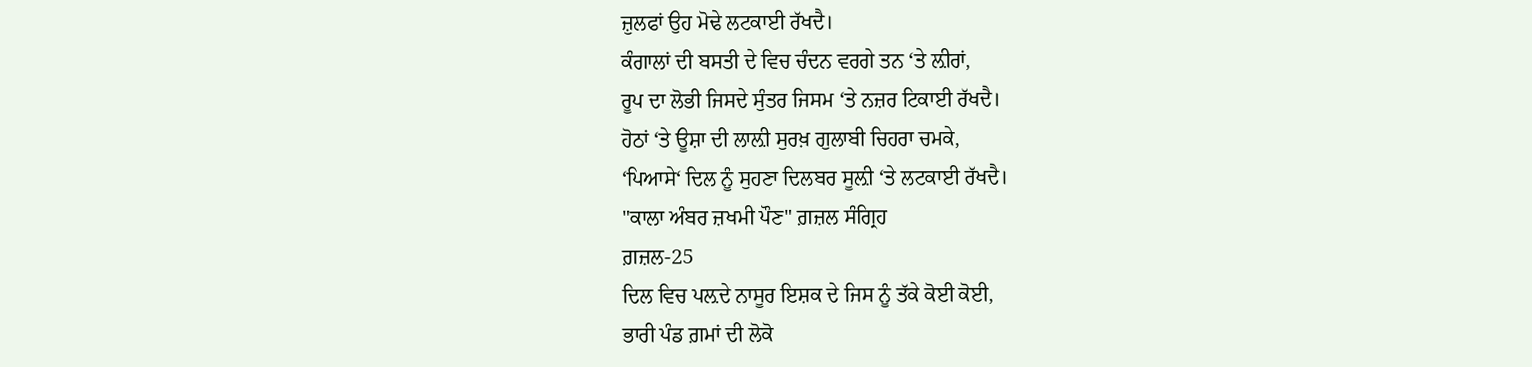ਜ਼ੁਲਫਾਂ ਉਹ ਮੋਢੇ ਲਟਕਾਈ ਰੱਖਦੈ।
ਕੰਗਾਲਾਂ ਦੀ ਬਸਤੀ ਦੇ ਵਿਚ ਚੰਦਨ ਵਰਗੇ ਤਨ ʻਤੇ ਲ਼ੀਰਾਂ,
ਰੂਪ ਦਾ ਲੋਭੀ ਜਿਸਦੇ ਸੁੰਤਰ ਜਿਸਮ ʻਤੇ ਨਜ਼ਰ ਟਿਕਾਈ ਰੱਖਦੈ।
ਹੋਠਾਂ ʻਤੇ ਊਸ਼ਾ ਦੀ ਲਾਲ਼ੀ ਸੁਰਖ਼ ਗੁਲਾਬੀ ਚਿਹਰਾ ਚਮਕੇ,
ʻਪਿਆਸੇʻ ਦਿਲ ਨੂੰ ਸੁਹਣਾ ਦਿਲਬਰ ਸੂਲ਼ੀ ʻਤੇ ਲਟਕਾਈ ਰੱਖਦੈ।
"ਕਾਲਾ ਅੰਬਰ ਜ਼ਖਮੀ ਪੌਣ" ਗ਼ਜ਼ਲ ਸੰਗ੍ਰਿਹ
ਗ਼ਜ਼ਲ-25
ਦਿਲ ਵਿਚ ਪਲ਼ਦੇ ਨਾਸੂਰ ਇਸ਼ਕ ਦੇ ਜਿਸ ਨੂੰ ਤੱਕੇ ਕੋਈ ਕੋਈ,
ਭਾਰੀ ਪੰਡ ਗ਼ਮਾਂ ਦੀ ਲੋਕੋ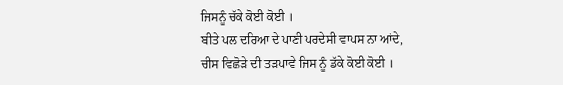ਜਿਸਨੂੰ ਚੱਕੇ ਕੋਈ ਕੋਈ ।
ਬੀਤੇ ਪਲ ਦਰਿਆ ਦੇ ਪਾਣੀ ਪਰਦੇਸੀ ਵਾਪਸ ਨਾ ਆਂਦੇ,
ਚੀਸ ਵਿਛੋੜੇ ਦੀ ਤੜਪਾਵੇ ਜਿਸ ਨੂੰ ਡੱਕੇ ਕੋਈ ਕੋਈ ।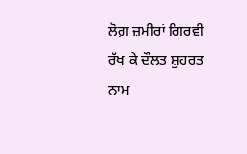ਲੋਗ਼ ਜ਼ਮੀਰਾਂ ਗਿਰਵੀ ਰੱਖ ਕੇ ਦੌਲਤ ਸ਼ੁਹਰਤ ਨਾਮ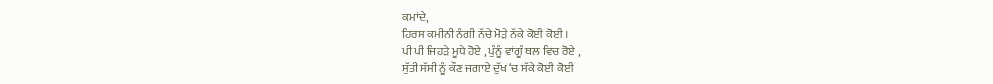ਕਮਾਂਦੇ,
ਹਿਰਸ ਕਮੀਨੀ ਨੰਗੀ ਨੱਚੇ ਮੋੜੇ ਨੱਕੇ ਕੋਈ ਕੋਈ ।
ਪੀ ਪੀ ਜਿਹੜੇ ਮੂਧੇ ਹੋਏ , ਪੁੰਨੂੰ ਵਾਂਗੂੰ ਥਲ ਵਿਚ ਰੋਏ ,
ਸੁੱਤੀ ਸੱਸੀ ਨੂੰ ਕੌਣ ਜਗਾਏ ਦੁੱਖ ʻਚ ਸੱਕੇ ਕੋਈ ਕੋਈ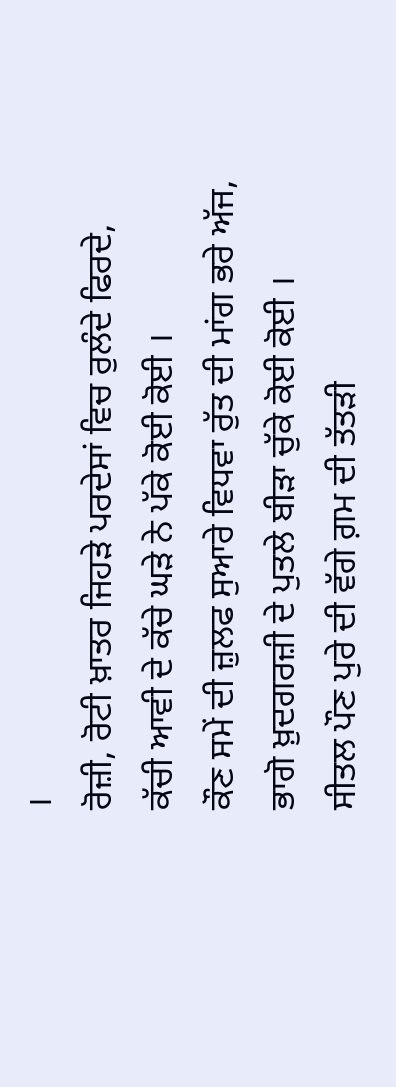।
ਰੋਜ਼ੀ, ਰੋਟੀ ਖ਼ਾਤਰ ਜਿਹੜੇ ਪਰਦੇਸਾਂ ਵਿਚ ਰੁਲੰਦੇ ਫਿਰਦੇ,
ਕੱਚੀ ਆਵੀ ਦੇ ਕੱਚੇ ਘੜੇ ਨੇ ਪੱਕੇ ਕੋਈ ਕੋਈ ।
ਕੌਣ ਸਮੇਂ ਦੀ ਜ਼ੁਲਫ ਸੁਆਰੇ ਵਿਧਵਾ ਰੁੱਤ ਦੀ ਮਾਂਗ ਭਰੇ ਅੱਜ,
ਭਾਗੋ ਖ਼ੁਦਗਰਜ਼ੀ ਦੇ ਪੁਤਲੇ ਬੀੜਾ ਚੁੱਕੇ ਕੋਈ ਕੋਈ ।
ਸੀਤਲ ਪੌਣ ਪੁਰੇ ਦੀ ਵੱਗੇ ਗ਼ਮ ਦੀ ਤੱਤੜੀ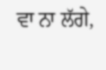ਵਾ ਨਾ ਲੱਗੇ,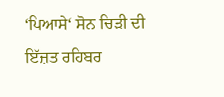ʻਪਿਆਸੇʻ ਸੋਨ ਚਿੜੀ ਦੀ ਇੱਜ਼ਤ ਰਹਿਬਰ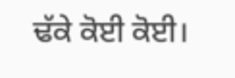ਢੱਕੇ ਕੋਈ ਕੋਈ।